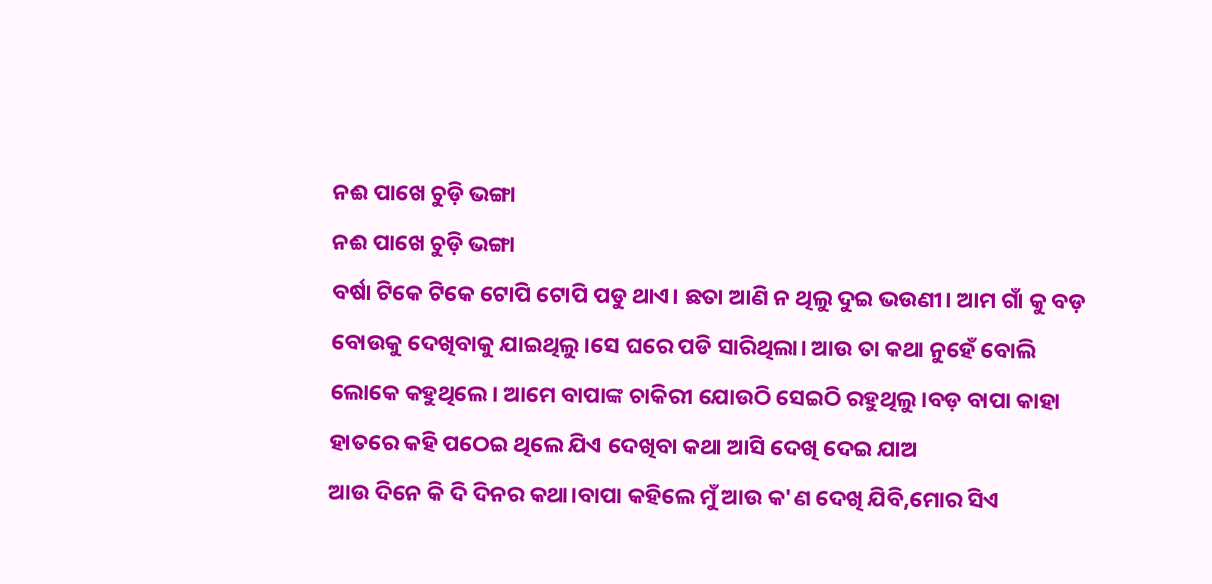ନଈ ପାଖେ ଚୁଡ଼ି ଭଙ୍ଗା
ନଈ ପାଖେ ଚୁଡ଼ି ଭଙ୍ଗା
ବର୍ଷା ଟିକେ ଟିକେ ଟୋପି ଟୋପି ପଡୁ ଥାଏ। ଛତା ଆଣି ନ ଥିଲୁ ଦୁଇ ଭଉଣୀ। ଆମ ଗାଁ କୁ ବଡ଼ ବୋଉକୁ ଦେଖିବାକୁ ଯାଇଥିଲୁ।ସେ ଘରେ ପଡି ସାରିଥିଲା। ଆଉ ତା କଥା ନୁହେଁ ବୋଲି ଲୋକେ କହୁଥିଲେ। ଆମେ ବାପାଙ୍କ ଚାକିରୀ ଯୋଉଠି ସେଇଠି ରହୁଥିଲୁ।ବଡ଼ ବାପା କାହା ହାତରେ କହି ପଠେଇ ଥିଲେ ଯିଏ ଦେଖିବା କଥା ଆସି ଦେଖି ଦେଇ ଯାଅ
ଆଉ ଦିନେ କି ଦି ଦିନର କଥା।ବାପା କହିଲେ ମୁଁ ଆଉ କ'ଣ ଦେଖି ଯିବି,ମୋର ସିଏ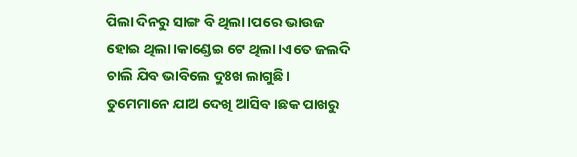ପିଲା ଦିନରୁ ସାଙ୍ଗ ବି ଥିଲା।ପରେ ଭାଉଜ ହୋଇ ଥିଲା।କାଣ୍ଡେଇ ଟେ ଥିଲା।ଏତେ ଜଲଦି ଚାଲି ଯିବ ଭାବିଲେ ଦୁଃଖ ଲାଗୁଛି। ତୁମେମାନେ ଯାଅ ଦେଖି ଆସିବ।ଛକ ପାଖରୁ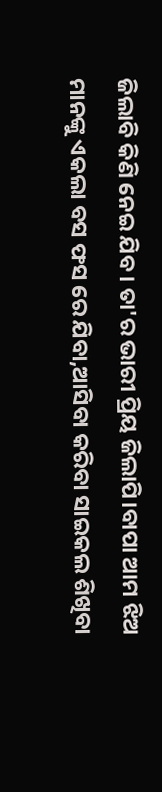ଜିଲାବି କିଣି ନେଇ ଯିବ। ତା'ର ଭାରୀ ପ୍ରିୟ ଜିଲାପି।ବାପା ଆମ ଝିଅ ମାନଙ୍କୁ ଏକଲା ବସ ଫସ ରେ ଯିବା,ଆସିବା କରିବା ସାଇକଲ ଶିଖିବା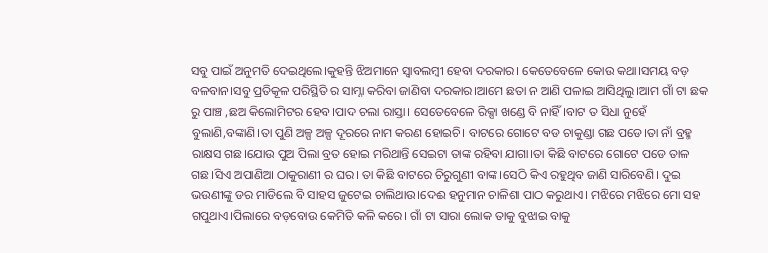ସବୁ ପାଇଁ ଅନୁମତି ଦେଇଥିଲେ।କୁହନ୍ତି ଝିଅମାନେ ସ୍ବାବଲମ୍ବୀ ହେବା ଦରକାର। କେତେବେଳେ କୋଉ କଥା।ସମୟ ବଡ଼ ବଳବାନ।ସବୁ ପ୍ରତିକୂଳ ପରିସ୍ଥିତି ର ସାମ୍ନା କରିବା ଜାଣିବା ଦରକାର।ଆମେ ଛତା ନ ଆଣି ପଳାଇ ଆସିଥିଲୁ।ଆମ ଗାଁ ଟା ଛକ ରୁ ପାଞ୍ଚ ,ଛଅ କିଲୋମିଟର ହେବ।ପାଦ ଚଲା ରାସ୍ତା। ସେତେବେଳେ ରିକ୍ସା ଖଣ୍ଡେ ବି ନାହିଁ।ବାଟ ତ ସିଧା ନୁହେଁ ବୁଲାଣି,ବଙ୍କାଣି।ତା ପୁଣି ଅଳ୍ପ ଅଳ୍ପ ଦୂରରେ ନାମ କରଣ ହୋଇଚି। ବାଟରେ ଗୋଟେ ବଡ ଚାକୁଣ୍ଡା ଗଛ ପଡେ।ତା ନାଁ ବ୍ରହ୍ମ ରାକ୍ଷସ ଗଛ।ଯୋଉ ପୁଅ ପିଲା ବ୍ରତ ହୋଇ ମରିଥାନ୍ତି ସେଇଟା ତାଙ୍କ ରହିବା ଯାଗା।ତା କିଛି ବାଟରେ ଗୋଟେ ପଡେ ତାଳ ଗଛ।ସିଏ ଅପାଣିଆ ଠାକୁରାଣୀ ର ଘର। ତା କିଛି ବାଟରେ ଚିରୁଗୁଣୀ ବାଙ୍କ।ସେଠି କିଏ ରହୁଥିବ ଜାଣି ସାରିବେଣି। ଦୁଇ ଭଉଣୀଙ୍କୁ ଡର ମାଡିଲେ ବି ସାହସ ଜୁଟେଇ ଚାଲିଥାଉ।ଦେଈ ହନୁମାନ ଚାଳିଶା ପାଠ କରୁଥାଏ। ମଝିରେ ମଝିରେ ମୋ ସହ ଗପୁଥାଏ।ପିଲାରେ ବଡ଼ବୋଉ କେମିତି କଳି କରେ। ଗାଁ ଟା ସାରା ଲୋକ ତାକୁ ବୁଝାଇ ବାକୁ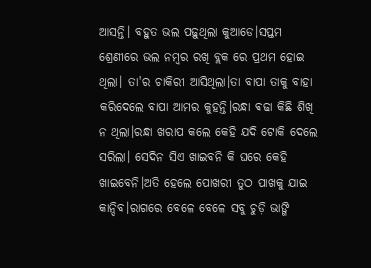ଆସନ୍ତି। ବହୁତ ଭଲ ପଢ଼ୁଥିଲା କୁଆଡେ।ସପ୍ତମ ଶ୍ରେଣୀରେ ଭଲ ନମ୍ବର ରଖି ବ୍ଲକ ରେ ପ୍ରଥମ ହୋଇ ଥିଲା। ତା'ର ଚାକିରୀ ଆସିଥିଲା।ତା ବାପା ତାକୁ ବାହା କରିଦେଲେ ବାପା ଆମର କୁହନ୍ତି।ରନ୍ଧା ଵଢା କିଛି ଶିଖି ନ ଥିଲା।ରନ୍ଧା ଖରାପ କଲେ କେହି ଯଦି ଟୋକି ଦେଲେ ସରିଲା। ସେଦିନ ସିଏ ଖାଇବନି କି ଘରେ କେହି ଖାଇବେନି।ଅତି ହେଲେ ପୋଖରୀ ତୁଠ ପାଖକୁ ଯାଇ କାନ୍ଦିବ।ରାଗରେ ବେଳେ ବେଳେ ସବୁ ଚୁଡ଼ି ଭାଙ୍ଗି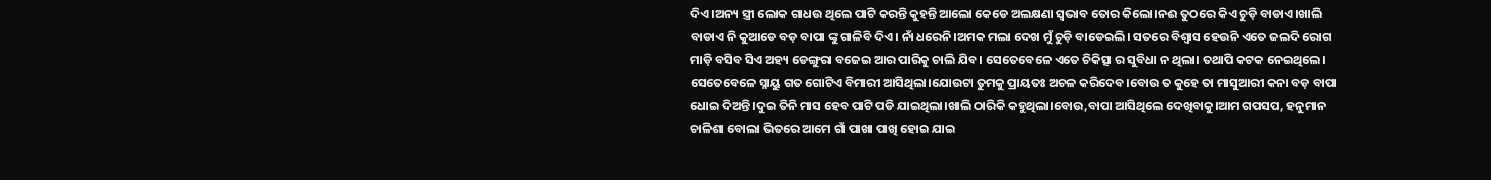ଦିଏ।ଅନ୍ୟ ସ୍ତ୍ରୀ ଲୋକ ଗାଧଉ ଥିଲେ ପାଟି କରନ୍ତି କୁହନ୍ତି ଆଲୋ କେଡେ ଅଲକ୍ଷଣା ସ୍ବଭାବ ତୋର କିଲୋ।ନଈ ତୁଠରେ କିଏ ଚୁଡ଼ି ବାଡାଏ।ଖାଲି ବାଡାଏ ନି କୁଆଡେ ବଡ଼ ବାପା ଙ୍କୁ ଗାଳିବି ଦିଏ। ନାଁ ଧରେନି।ଅମକ ମଲା ଦେଖ ମୁଁ ଚୁଡ଼ି ବାଡେଇଲି। ସତରେ ବିଶ୍ବାସ ହେଉନି ଏତେ ଜଲଦି ରୋଗ ମାଡ଼ି ବସିବ ସିଏ ଅହ୍ୟ ଡେଙ୍ଗୁରା ବଜେଇ ଆର ପାରିକୁ ଚାଲି ଯିବ। ସେତେବେଳେ ଏତେ ଚିକିତ୍ସା ର ସୁବିଧା ନ ଥିଲା। ତଥାପି କଟକ ନେଇଥିଲେ। ସେତେବେଳେ ସ୍ନାୟୁ ଗତ ଗୋଟିଏ ବିମାରୀ ଆସିଥିଲା।ଯୋଉଟା ତୁମକୁ ପ୍ରାୟତଃ ଅଚଳ କରିଦେବ।ବୋଉ ତ କୁହେ ତା ମାସୁଆରୀ କନା ବଡ଼ ବାପା ଧୋଇ ଦିଅନ୍ତି।ଦୁଇ ତିନି ମାସ ହେବ ପାଟି ପଡି ଯାଇଥିଲା।ଖାଲି ଠାରିକି କହୁଥିଲା।ବୋଉ,ବାପା ଆସିଥିଲେ ଦେଖିବାକୁ।ଆମ ଗପସପ, ହନୁମାନ ଚାଳିଶା ବୋଲା ଭିତରେ ଆମେ ଗାଁ ପାଖା ପାଖି ହୋଇ ଯାଇ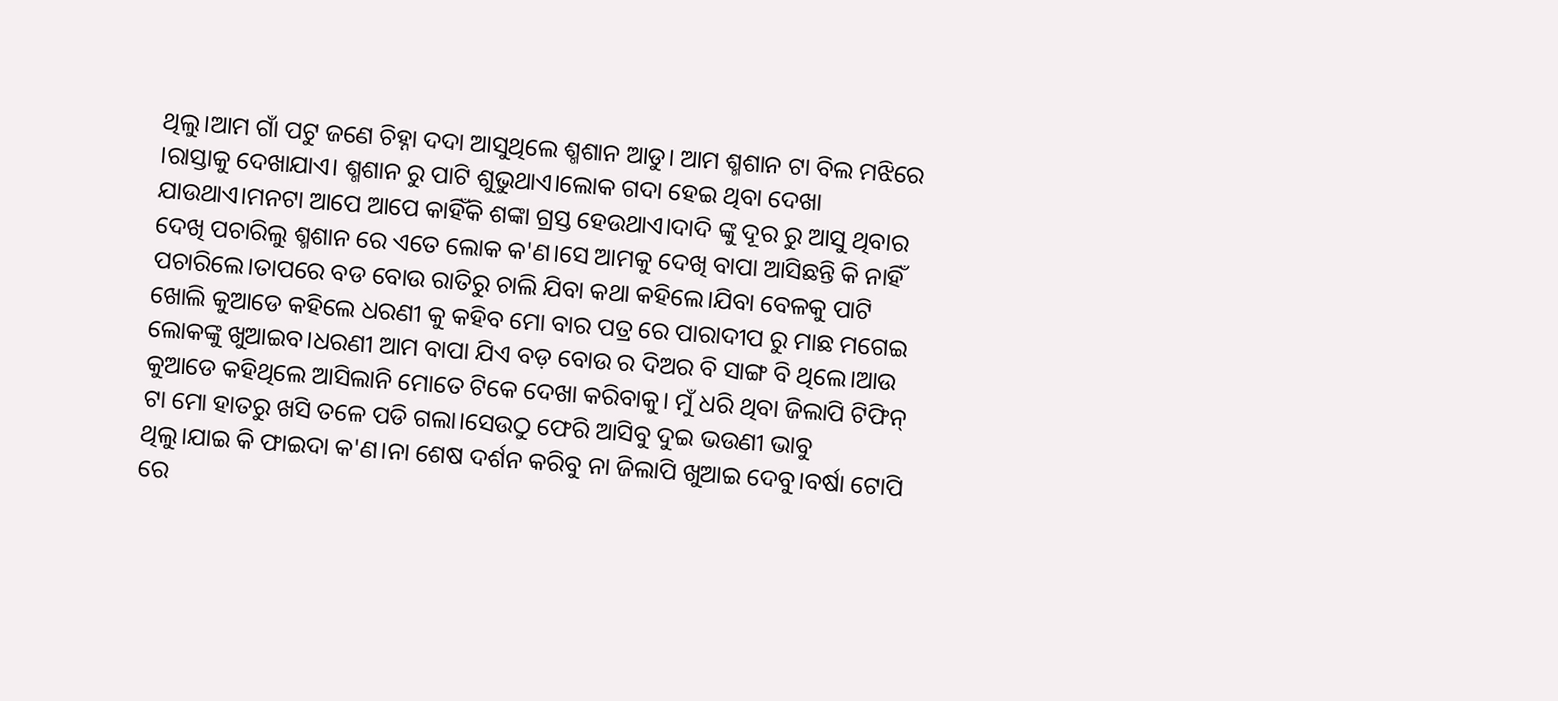ଥିଲୁ।ଆମ ଗାଁ ପଟୁ ଜଣେ ଚିହ୍ନା ଦଦା ଆସୁଥିଲେ ଶ୍ମଶାନ ଆଡୁ। ଆମ ଶ୍ମଶାନ ଟା ବିଲ ମଝିରେ ।ରାସ୍ତାକୁ ଦେଖାଯାଏ। ଶ୍ମଶାନ ରୁ ପାଟି ଶୁଭୁଥାଏ।ଲୋକ ଗଦା ହେଇ ଥିବା ଦେଖା ଯାଉଥାଏ।ମନଟା ଆପେ ଆପେ କାହିଁକି ଶଙ୍କା ଗ୍ରସ୍ତ ହେଉଥାଏ।ଦାଦି ଙ୍କୁ ଦୂର ରୁ ଆସୁ ଥିବାର ଦେଖି ପଚାରିଲୁ ଶ୍ମଶାନ ରେ ଏତେ ଲୋକ କ'ଣ।ସେ ଆମକୁ ଦେଖି ବାପା ଆସିଛନ୍ତି କି ନାହିଁ ପଚାରିଲେ।ତାପରେ ବଡ ବୋଉ ରାତିରୁ ଚାଲି ଯିବା କଥା କହିଲେ।ଯିବା ବେଳକୁ ପାଟି ଖୋଲି କୁଆଡେ କହିଲେ ଧରଣୀ କୁ କହିବ ମୋ ବାର ପତ୍ର ରେ ପାରାଦୀପ ରୁ ମାଛ ମଗେଇ ଲୋକଙ୍କୁ ଖୁଆଇବ।ଧରଣୀ ଆମ ବାପା ଯିଏ ବଡ଼ ବୋଉ ର ଦିଅର ବି ସାଙ୍ଗ ବି ଥିଲେ।ଆଉ କୁଆଡେ କହିଥିଲେ ଆସିଲାନି ମୋତେ ଟିକେ ଦେଖା କରିବାକୁ। ମୁଁ ଧରି ଥିବା ଜିଲାପି ଟିଫିନ୍ ଟା ମୋ ହାତରୁ ଖସି ତଳେ ପଡି ଗଲା।ସେଉଠୁ ଫେରି ଆସିବୁ ଦୁଇ ଭଉଣୀ ଭାବୁ ଥିଲୁ।ଯାଇ କି ଫାଇଦା କ'ଣ।ନା ଶେଷ ଦର୍ଶନ କରିବୁ ନା ଜିଲାପି ଖୁଆଇ ଦେବୁ।ବର୍ଷା ଟୋପି ରେ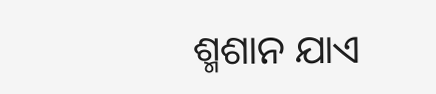ଶ୍ମଶାନ ଯାଏ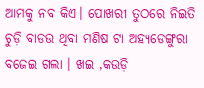ଆମକୁ ନବ କିଏ। ପୋଖରୀ ତୁଠରେ ନିଇତି ଚୁଡ଼ି ବାଡଉ ଥିବା ମଣିଷ ଟା ଅହ୍ୟଡେଙ୍ଗୁରା ବଜେଇ ଗଲା । ଖଇ ,କଉଡ଼ି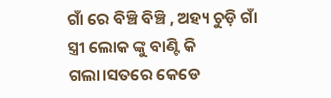ଗାଁ ରେ ବିଞ୍ଚି ବିଞ୍ଚି , ଅହ୍ୟ ଚୁଡ଼ି ଗାଁ ସ୍ତ୍ରୀ ଲୋକ ଙ୍କୁ ବାଣ୍ଟି କି ଗଲା।ସତରେ କେଡେ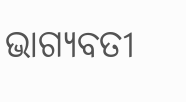ଭାଗ୍ୟବତୀ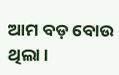ଆମ ବଡ଼ ବୋଉ ଥିଲା ।